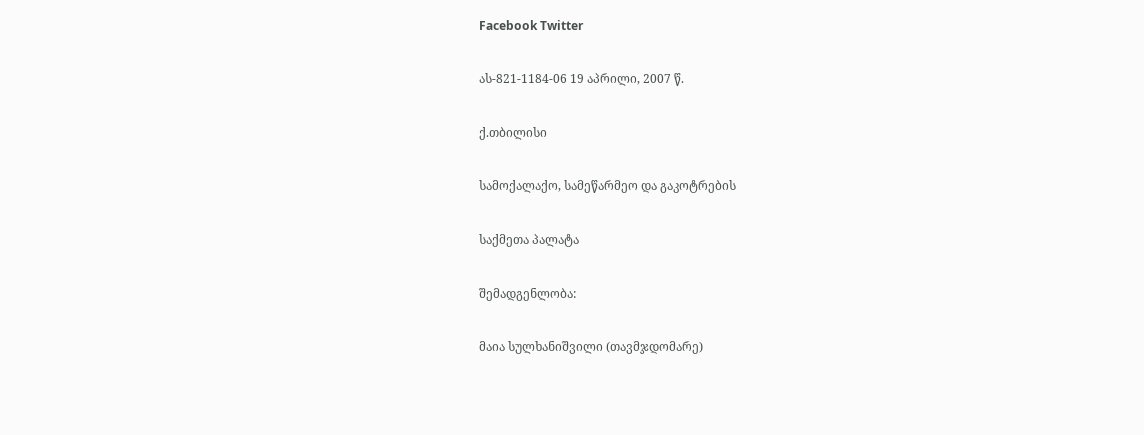Facebook Twitter

ას-821-1184-06 19 აპრილი, 2007 წ.

ქ.თბილისი

სამოქალაქო, სამეწარმეო და გაკოტრების

საქმეთა პალატა

შემადგენლობა:

მაია სულხანიშვილი (თავმჯდომარე)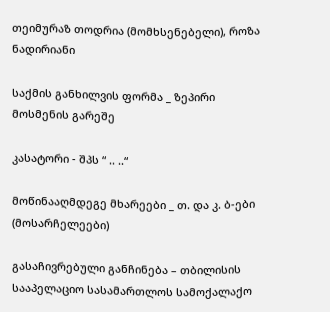თეიმურაზ თოდრია (მომხსენებელი), როზა ნადირიანი

საქმის განხილვის ფორმა _ ზეპირი მოსმენის გარეშე

კასატორი - შპს “ .. ..“

მოწინააღმდეგე მხარეები _ თ. და კ. ბ-ები (მოსარჩელეები)

გასაჩივრებული განჩინება – თბილისის სააპელაციო სასამართლოს სამოქალაქო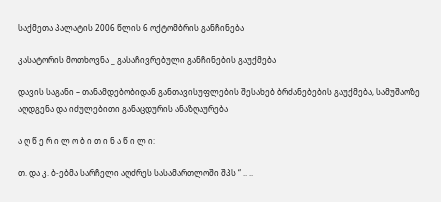საქმეთა პალატის 2006 წლის 6 ოქტომბრის განჩინება

კასატორის მოთხოვნა _ გასაჩივრებული განჩინების გაუქმება

დავის საგანი – თანამდებობიდან განთავისუფლების შესახებ ბრძანებების გაუქმება, სამუშაოზე აღდგენა და იძულებითი განაცდურის ანაზღაურება

ა ღ წ ე რ ი ლ ო ბ ი თ ი ნ ა წ ი ლ ი:

თ. და კ. ბ-ებმა სარჩელი აღძრეს სასამართლოში შპს “ .. ..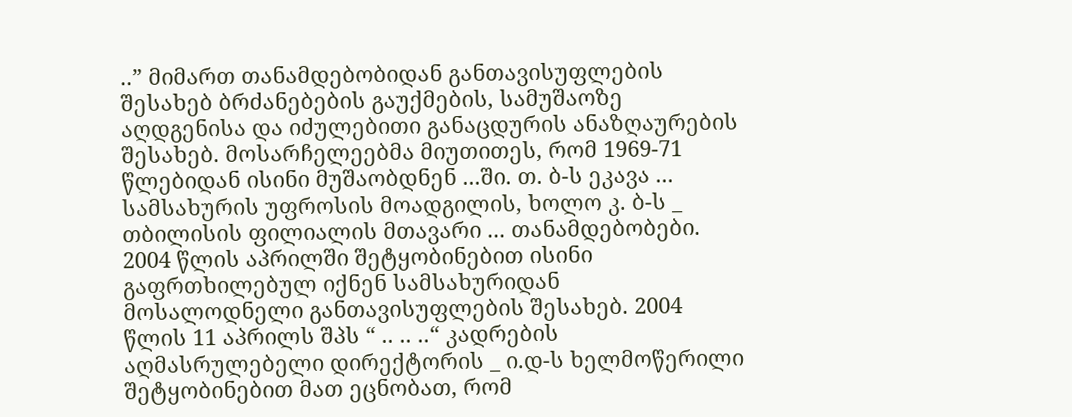..” მიმართ თანამდებობიდან განთავისუფლების შესახებ ბრძანებების გაუქმების, სამუშაოზე აღდგენისა და იძულებითი განაცდურის ანაზღაურების შესახებ. მოსარჩელეებმა მიუთითეს, რომ 1969-71 წლებიდან ისინი მუშაობდნენ ...ში. თ. ბ-ს ეკავა ... სამსახურის უფროსის მოადგილის, ხოლო კ. ბ-ს _ თბილისის ფილიალის მთავარი ... თანამდებობები. 2004 წლის აპრილში შეტყობინებით ისინი გაფრთხილებულ იქნენ სამსახურიდან მოსალოდნელი განთავისუფლების შესახებ. 2004 წლის 11 აპრილს შპს “ .. .. ..“ კადრების აღმასრულებელი დირექტორის _ ი.დ-ს ხელმოწერილი შეტყობინებით მათ ეცნობათ, რომ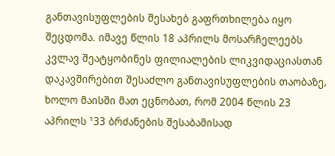განთავისუფლების შესახებ გაფრთხილება იყო შეცდომა. იმავე წლის 18 აპრილს მოსარჩელეებს კვლავ შეატყობინეს ფილიალების ლიკვიდაციასთან დაკავშირებით შესაძლო განთავისუფლების თაობაზე, ხოლო მაისში მათ ეცნობათ, რომ 2004 წლის 23 აპრილს ¹33 ბრძანების შესაბამისად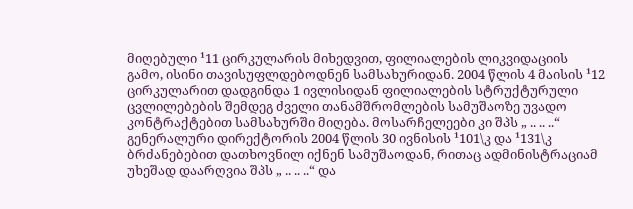მიღებული ¹11 ცირკულარის მიხედვით, ფილიალების ლიკვიდაციის გამო, ისინი თავისუფლდებოდნენ სამსახურიდან. 2004 წლის 4 მაისის ¹12 ცირკულარით დადგინდა 1 ივლისიდან ფილიალების სტრუქტურული ცვლილებების შემდეგ ძველი თანამშრომლების სამუშაოზე უვადო კონტრაქტებით სამსახურში მიღება. მოსარჩელეები კი შპს „ .. .. ..“ გენერალური დირექტორის 2004 წლის 30 ივნისის ¹101\კ და ¹131\კ ბრძანებებით დათხოვნილ იქნენ სამუშაოდან, რითაც ადმინისტრაციამ უხეშად დაარღვია შპს „ .. .. ..“ და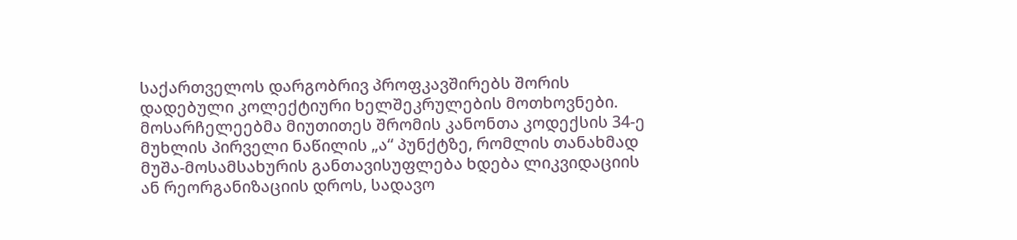საქართველოს დარგობრივ პროფკავშირებს შორის დადებული კოლექტიური ხელშეკრულების მოთხოვნები. მოსარჩელეებმა მიუთითეს შრომის კანონთა კოდექსის 34-ე მუხლის პირველი ნაწილის „ა“ პუნქტზე, რომლის თანახმად მუშა-მოსამსახურის განთავისუფლება ხდება ლიკვიდაციის ან რეორგანიზაციის დროს, სადავო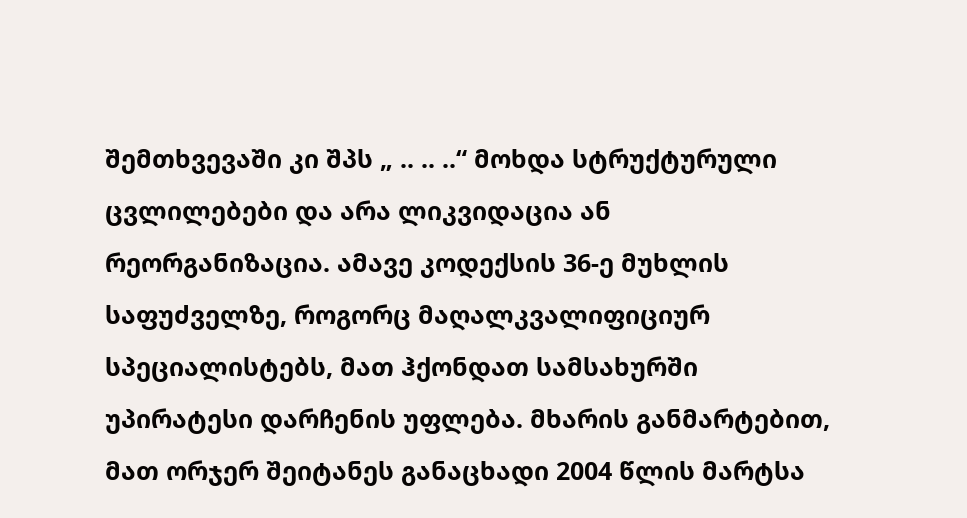შემთხვევაში კი შპს „ .. .. ..“ მოხდა სტრუქტურული ცვლილებები და არა ლიკვიდაცია ან რეორგანიზაცია. ამავე კოდექსის 36-ე მუხლის საფუძველზე, როგორც მაღალკვალიფიციურ სპეციალისტებს, მათ ჰქონდათ სამსახურში უპირატესი დარჩენის უფლება. მხარის განმარტებით, მათ ორჯერ შეიტანეს განაცხადი 2004 წლის მარტსა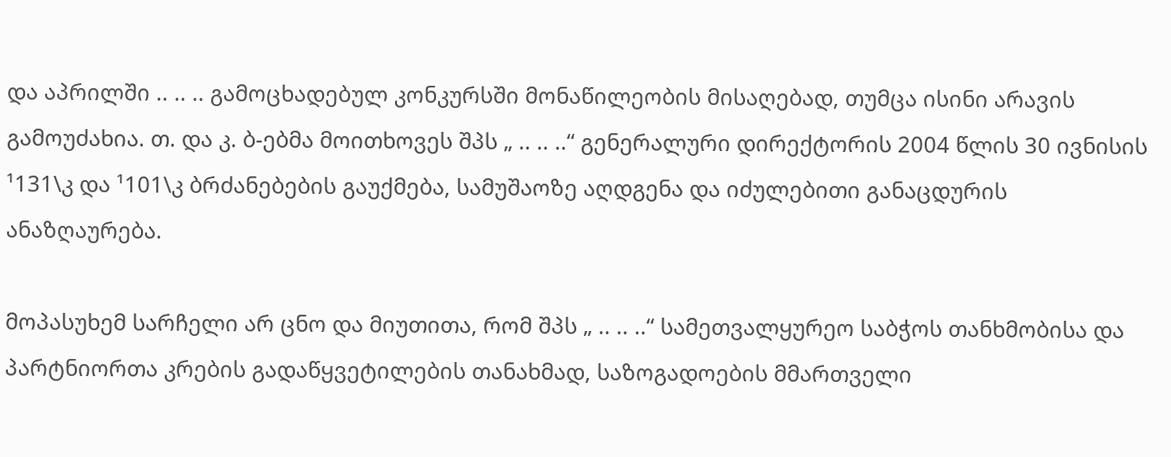და აპრილში .. .. .. გამოცხადებულ კონკურსში მონაწილეობის მისაღებად, თუმცა ისინი არავის გამოუძახია. თ. და კ. ბ-ებმა მოითხოვეს შპს „ .. .. ..“ გენერალური დირექტორის 2004 წლის 30 ივნისის ¹131\კ და ¹101\კ ბრძანებების გაუქმება, სამუშაოზე აღდგენა და იძულებითი განაცდურის ანაზღაურება.

მოპასუხემ სარჩელი არ ცნო და მიუთითა, რომ შპს „ .. .. ..“ სამეთვალყურეო საბჭოს თანხმობისა და პარტნიორთა კრების გადაწყვეტილების თანახმად, საზოგადოების მმართველი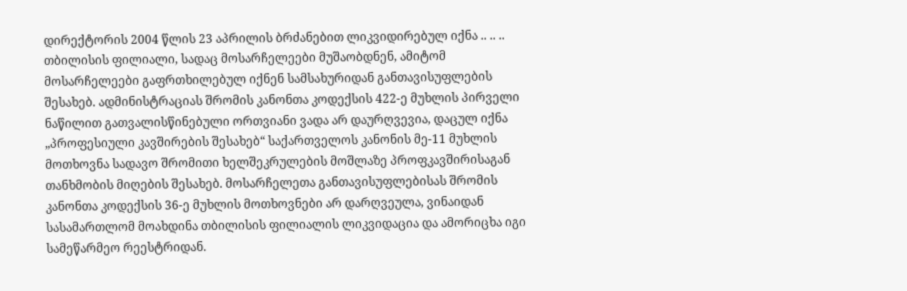დირექტორის 2004 წლის 23 აპრილის ბრძანებით ლიკვიდირებულ იქნა .. .. .. თბილისის ფილიალი, სადაც მოსარჩელეები მუშაობდნენ, ამიტომ მოსარჩელეები გაფრთხილებულ იქნენ სამსახურიდან განთავისუფლების შესახებ. ადმინისტრაციას შრომის კანონთა კოდექსის 422-ე მუხლის პირველი ნაწილით გათვალისწინებული ორთვიანი ვადა არ დაურღვევია, დაცულ იქნა „პროფესიული კავშირების შესახებ“ საქართველოს კანონის მე-11 მუხლის მოთხოვნა სადავო შრომითი ხელშეკრულების მოშლაზე პროფკავშირისაგან თანხმობის მიღების შესახებ. მოსარჩელეთა განთავისუფლებისას შრომის კანონთა კოდექსის 36-ე მუხლის მოთხოვნები არ დარღვეულა, ვინაიდან სასამართლომ მოახდინა თბილისის ფილიალის ლიკვიდაცია და ამორიცხა იგი სამეწარმეო რეესტრიდან.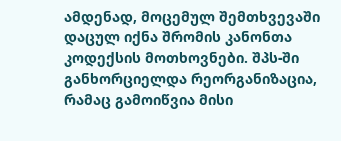ამდენად, მოცემულ შემთხვევაში დაცულ იქნა შრომის კანონთა კოდექსის მოთხოვნები. შპს-ში განხორციელდა რეორგანიზაცია, რამაც გამოიწვია მისი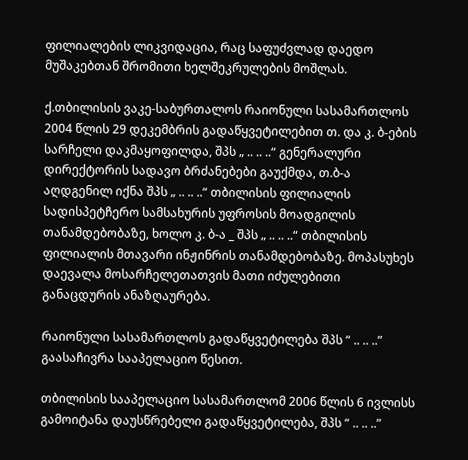ფილიალების ლიკვიდაცია, რაც საფუძვლად დაედო მუშაკებთან შრომითი ხელშეკრულების მოშლას.

ქ.თბილისის ვაკე-საბურთალოს რაიონული სასამართლოს 2004 წლის 29 დეკემბრის გადაწყვეტილებით თ. და კ. ბ-ების სარჩელი დაკმაყოფილდა, შპს „ .. .. ..“ გენერალური დირექტორის სადავო ბრძანებები გაუქმდა, თ.ბ-ა აღდგენილ იქნა შპს „ .. .. ..“ თბილისის ფილიალის სადისპეტჩერო სამსახურის უფროსის მოადგილის თანამდებობაზე, ხოლო კ. ბ-ა _ შპს „ .. .. ..“ თბილისის ფილიალის მთავარი ინჟინრის თანამდებობაზე. მოპასუხეს დაევალა მოსარჩელეთათვის მათი იძულებითი განაცდურის ანაზღაურება.

რაიონული სასამართლოს გადაწყვეტილება შპს “ .. .. ..” გაასაჩივრა სააპელაციო წესით.

თბილისის სააპელაციო სასამართლომ 2006 წლის 6 ივლისს გამოიტანა დაუსწრებელი გადაწყვეტილება, შპს “ .. .. ..”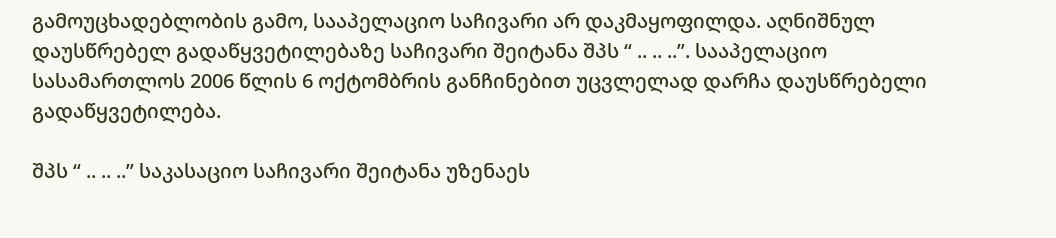გამოუცხადებლობის გამო, სააპელაციო საჩივარი არ დაკმაყოფილდა. აღნიშნულ დაუსწრებელ გადაწყვეტილებაზე საჩივარი შეიტანა შპს “ .. .. ..”. სააპელაციო სასამართლოს 2006 წლის 6 ოქტომბრის განჩინებით უცვლელად დარჩა დაუსწრებელი გადაწყვეტილება.

შპს “ .. .. ..” საკასაციო საჩივარი შეიტანა უზენაეს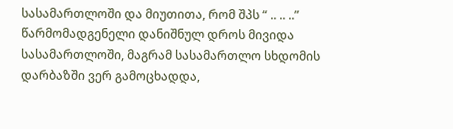სასამართლოში და მიუთითა, რომ შპს “ .. .. ..” წარმომადგენელი დანიშნულ დროს მივიდა სასამართლოში, მაგრამ სასამართლო სხდომის დარბაზში ვერ გამოცხადდა,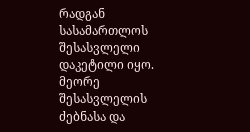რადგან სასამართლოს შესასვლელი დაკეტილი იყო. მეორე შესასვლელის ძებნასა და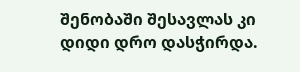შენობაში შესავლას კი დიდი დრო დასჭირდა.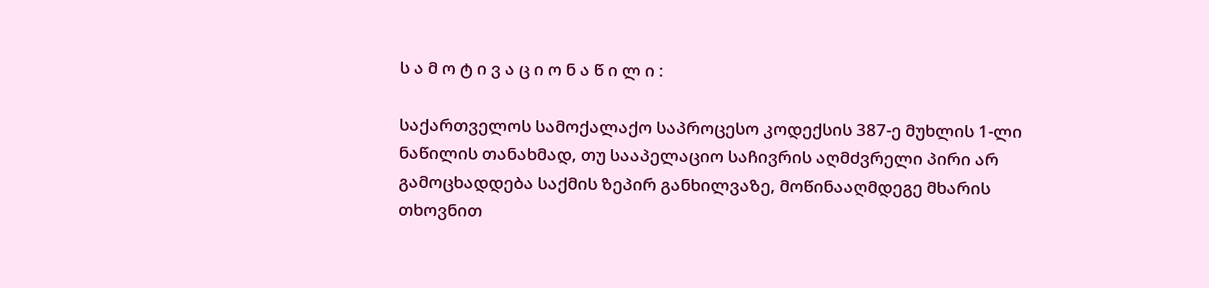ს ა მ ო ტ ი ვ ა ც ი ო ნ ა წ ი ლ ი :

საქართველოს სამოქალაქო საპროცესო კოდექსის 387-ე მუხლის 1-ლი ნაწილის თანახმად, თუ სააპელაციო საჩივრის აღმძვრელი პირი არ გამოცხადდება საქმის ზეპირ განხილვაზე, მოწინააღმდეგე მხარის თხოვნით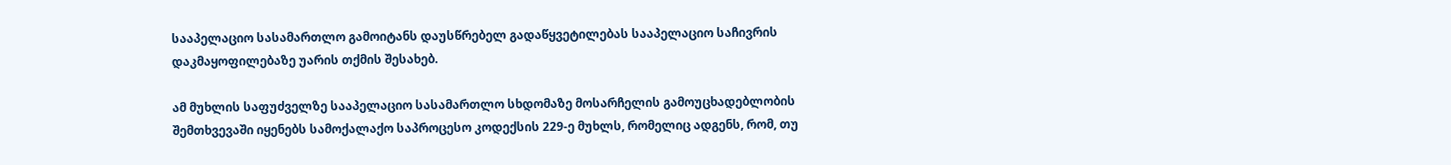სააპელაციო სასამართლო გამოიტანს დაუსწრებელ გადაწყვეტილებას სააპელაციო საჩივრის დაკმაყოფილებაზე უარის თქმის შესახებ.

ამ მუხლის საფუძველზე სააპელაციო სასამართლო სხდომაზე მოსარჩელის გამოუცხადებლობის შემთხვევაში იყენებს სამოქალაქო საპროცესო კოდექსის 229-ე მუხლს, რომელიც ადგენს, რომ, თუ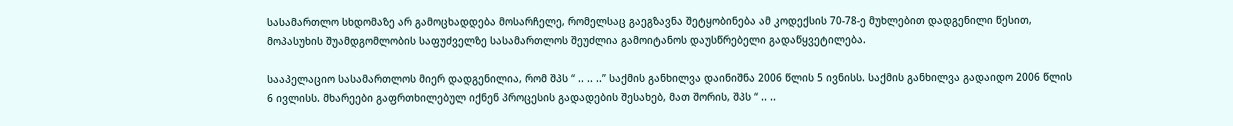სასამართლო სხდომაზე არ გამოცხადდება მოსარჩელე, რომელსაც გაეგზავნა შეტყობინება ამ კოდექსის 70-78-ე მუხლებით დადგენილი წესით, მოპასუხის შუამდგომლობის საფუძველზე სასამართლოს შეუძლია გამოიტანოს დაუსწრებელი გადაწყვეტილება.

სააპელაციო სასამართლოს მიერ დადგენილია, რომ შპს “ .. .. ..” საქმის განხილვა დაინიშნა 2006 წლის 5 ივნისს. საქმის განხილვა გადაიდო 2006 წლის 6 ივლისს. მხარეები გაფრთხილებულ იქნენ პროცესის გადადების შესახებ, მათ შორის, შპს “ .. ..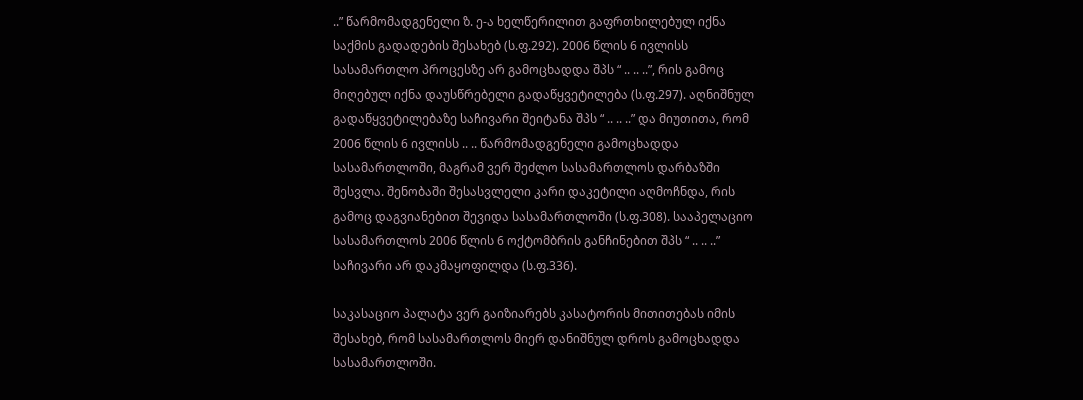..” წარმომადგენელი ზ. ე-ა ხელწერილით გაფრთხილებულ იქნა საქმის გადადების შესახებ (ს.ფ.292). 2006 წლის 6 ივლისს სასამართლო პროცესზე არ გამოცხადდა შპს “ .. .. ..”, რის გამოც მიღებულ იქნა დაუსწრებელი გადაწყვეტილება (ს.ფ.297). აღნიშნულ გადაწყვეტილებაზე საჩივარი შეიტანა შპს “ .. .. ..” და მიუთითა, რომ 2006 წლის 6 ივლისს .. .. წარმომადგენელი გამოცხადდა სასამართლოში, მაგრამ ვერ შეძლო სასამართლოს დარბაზში შესვლა. შენობაში შესასვლელი კარი დაკეტილი აღმოჩნდა, რის გამოც დაგვიანებით შევიდა სასამართლოში (ს.ფ.308). სააპელაციო სასამართლოს 2006 წლის 6 ოქტომბრის განჩინებით შპს “ .. .. ..” საჩივარი არ დაკმაყოფილდა (ს.ფ.336).

საკასაციო პალატა ვერ გაიზიარებს კასატორის მითითებას იმის შესახებ, რომ სასამართლოს მიერ დანიშნულ დროს გამოცხადდა სასამართლოში.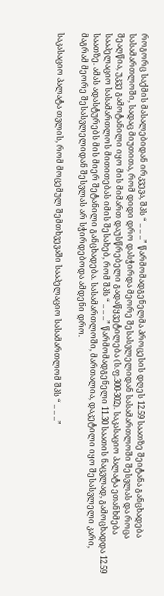როგორც საქმის მასალებიდან ირკვევა, შპს “ .. .. ..” წარმომადგენელმა პროცესის დღეს 12.59 საათზე შეიტანა განცხადება სასამართლოში, სადაც მიუთითა, რომ დიდი დრო დასჭირდა მეორე შესასვლელიდან სასამართლოში შესვლას და როცა შეაღწია, უკვე გამოტანილი იყო მის მიმართ დაუსწრებელი გადაწყვეტილება (ს.ფ.300-302). საკასაციო პალატა ეთანხმება სააპელაციო სასამართლოს მითითებას იმის შესახებ, რომ შპს “ .. .. ..” წარმომადგენელი 11.30 საათის ნაცვლად, გამოცხადდა 12.59 საათზე. ამას ადასტურებს მის მიერ შეტანილი განცხადება. სასამართლოში, მართალია, დაკეტილი იყო შესასვლელი კარი, მაგრამ მეორე შესასვლელიდან შესვლას არ სჭირდებოდა ამდენი დრო.

საკასაციო პალატა თვლის, რომ მოცემულ შემთხვევაში სააპელაციო სასამართლომ შპს “ .. .. ..”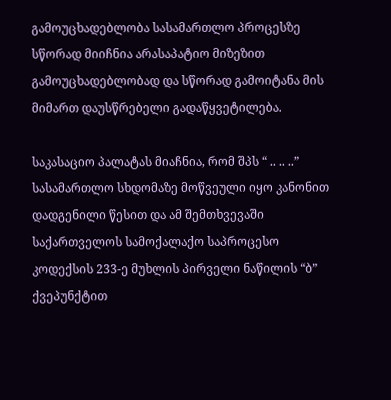გამოუცხადებლობა სასამართლო პროცესზე სწორად მიიჩნია არასაპატიო მიზეზით გამოუცხადებლობად და სწორად გამოიტანა მის მიმართ დაუსწრებელი გადაწყვეტილება.

საკასაციო პალატას მიაჩნია, რომ შპს “ .. .. ..” სასამართლო სხდომაზე მოწვეული იყო კანონით დადგენილი წესით და ამ შემთხვევაში საქართველოს სამოქალაქო საპროცესო კოდექსის 233-ე მუხლის პირველი ნაწილის “ბ” ქვეპუნქტით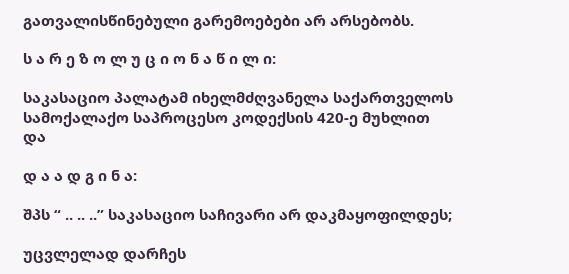გათვალისწინებული გარემოებები არ არსებობს.

ს ა რ ე ზ ო ლ უ ც ი ო ნ ა წ ი ლ ი:

საკასაციო პალატამ იხელმძღვანელა საქართველოს სამოქალაქო საპროცესო კოდექსის 420-ე მუხლით და

დ ა ა დ გ ი ნ ა:

შპს “ .. .. ..” საკასაციო საჩივარი არ დაკმაყოფილდეს;

უცვლელად დარჩეს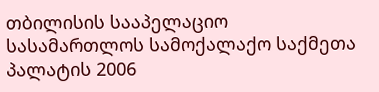თბილისის სააპელაციო სასამართლოს სამოქალაქო საქმეთა პალატის 2006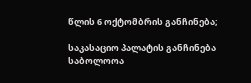წლის 6 ოქტომბრის განჩინება;

საკასაციო პალატის განჩინება საბოლოოა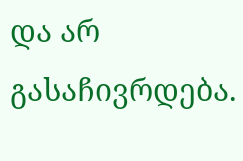და არ გასაჩივრდება.